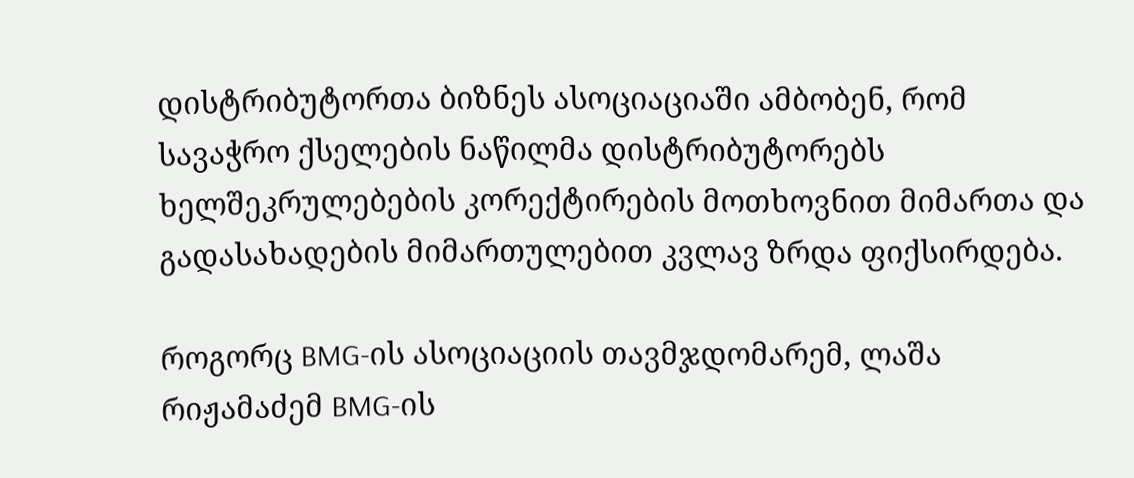დისტრიბუტორთა ბიზნეს ასოციაციაში ამბობენ, რომ სავაჭრო ქსელების ნაწილმა დისტრიბუტორებს ხელშეკრულებების კორექტირების მოთხოვნით მიმართა და გადასახადების მიმართულებით კვლავ ზრდა ფიქსირდება.

როგორც BMG-ის ასოციაციის თავმჯდომარემ, ლაშა რიჟამაძემ BMG-ის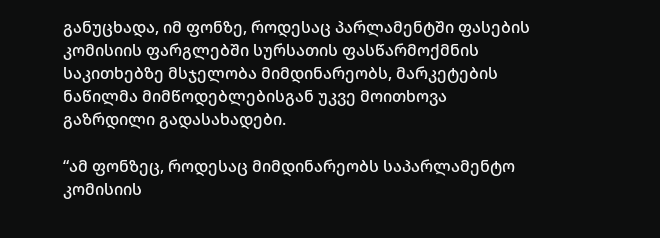განუცხადა, იმ ფონზე, როდესაც პარლამენტში ფასების კომისიის ფარგლებში სურსათის ფასწარმოქმნის საკითხებზე მსჯელობა მიმდინარეობს, მარკეტების ნაწილმა მიმწოდებლებისგან უკვე მოითხოვა გაზრდილი გადასახადები.

“ამ ფონზეც, როდესაც მიმდინარეობს საპარლამენტო კომისიის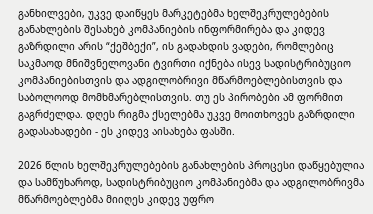განხილვები, უკვე დაიწყეს მარკეტებმა ხელშეკრულებების განახლების შესახებ კომპანიების ინფორმირება და კიდევ გაზრდილი არის “ქეშბექი”, ის გადახდის ვადები, რომლებიც საკმაოდ მნიშვნელოვანი ტვირთი იქნება ისევ სადისტრიბუციო კომპანიებისთვის და ადგილობრივი მწარმოებლებისთვის და საბოლოოდ მომხმარებლისთვის. თუ ეს პირობები ამ ფორმით გაგრძელდა. დღეს რიგმა ქსელებმა უკვე მოითხოვეს გაზრდილი გადასახადები - ეს კიდევ აისახება ფასში.

2026 წლის ხელშეკრულებების განახლების პროცესი დაწყებულია და სამწუხაროდ, სადისტრიბუციო კომპანიებმა და ადგილობრივმა მწარმოებლებმა მიიღეს კიდევ უფრო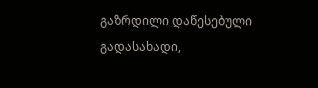გაზრდილი დაწესებული გადასახადი,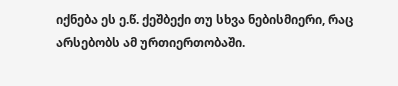იქნება ეს ე.წ. ქეშბექი თუ სხვა ნებისმიერი, რაც არსებობს ამ ურთიერთობაში.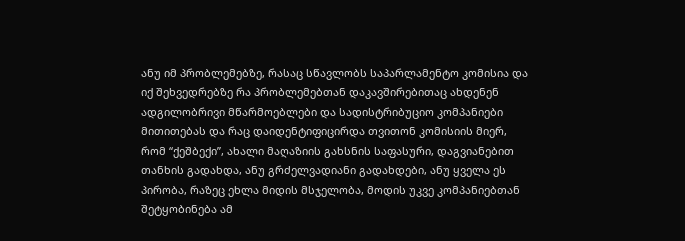ანუ იმ პრობლემებზე, რასაც სწავლობს საპარლამენტო კომისია და იქ შეხვედრებზე რა პრობლემებთან დაკავშირებითაც ახდენენ ადგილობრივი მწარმოებლები და სადისტრიბუციო კომპანიები მითითებას და რაც დაიდენტიფიცირდა თვითონ კომისიის მიერ, რომ “ქეშბექი”, ახალი მაღაზიის გახსნის საფასური, დაგვიანებით თანხის გადახდა, ანუ გრძელვადიანი გადახდები, ანუ ყველა ეს პირობა, რაზეც ეხლა მიდის მსჯელობა, მოდის უკვე კომპანიებთან შეტყობინება ამ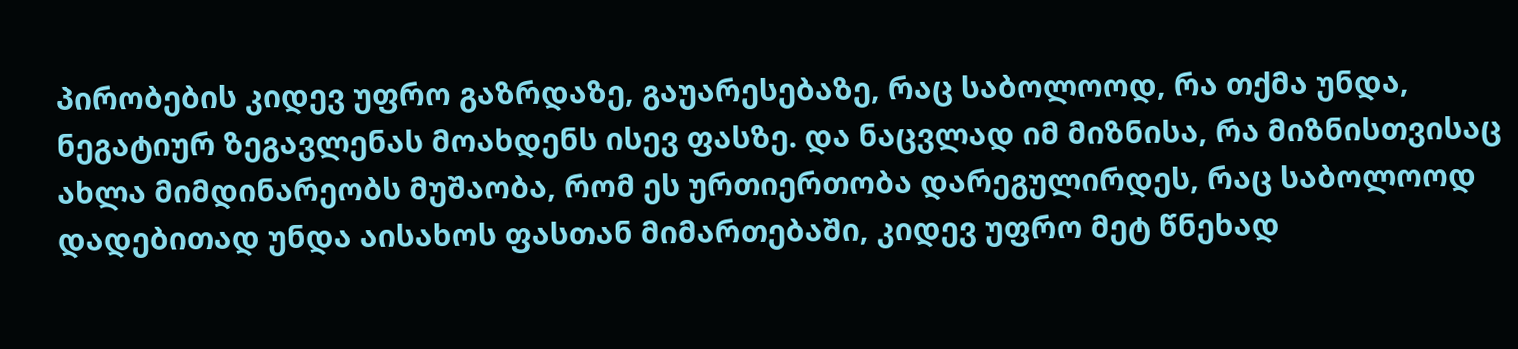პირობების კიდევ უფრო გაზრდაზე, გაუარესებაზე, რაც საბოლოოდ, რა თქმა უნდა, ნეგატიურ ზეგავლენას მოახდენს ისევ ფასზე. და ნაცვლად იმ მიზნისა, რა მიზნისთვისაც ახლა მიმდინარეობს მუშაობა, რომ ეს ურთიერთობა დარეგულირდეს, რაც საბოლოოდ დადებითად უნდა აისახოს ფასთან მიმართებაში, კიდევ უფრო მეტ წნეხად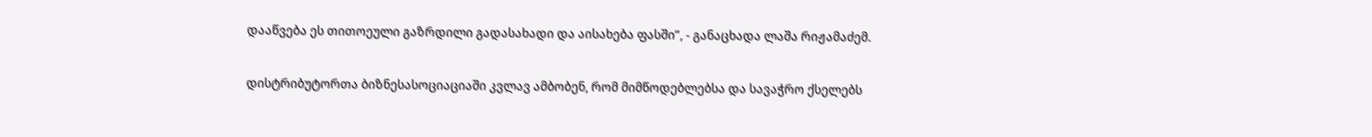დააწვება ეს თითოეული გაზრდილი გადასახადი და აისახება ფასში”, - განაცხადა ლაშა რიჟამაძემ.

დისტრიბუტორთა ბიზნესასოციაციაში კვლავ ამბობენ, რომ მიმწოდებლებსა და სავაჭრო ქსელებს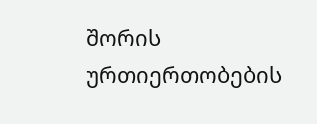შორის ურთიერთობების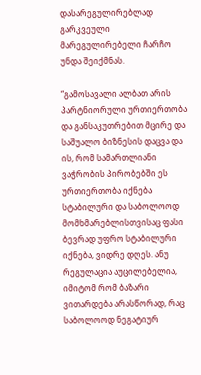დასარეგულირებლად გარკვეული მარეგულირებელი ჩარჩო უნდა შეიქმნას.

“გამოსავალი ალბათ არის პარტნიორული ურთიერთობა და განსაკუთრებით მცირე და საშუალო ბიზნესის დაცვა და ის, რომ სამართლიანი ვაჭრობის პირობებში ეს ურთიერთობა იქნება სტაბილური და საბოლოოდ მომხმარებლისთვისაც ფასი ბევრად უფრო სტაბილური იქნება, ვიდრე დღეს. ანუ რეგულაცია აუცილებელია, იმიტომ რომ ბაზარი ვითარდება არასწორად, რაც საბოლოოდ ნეგატიურ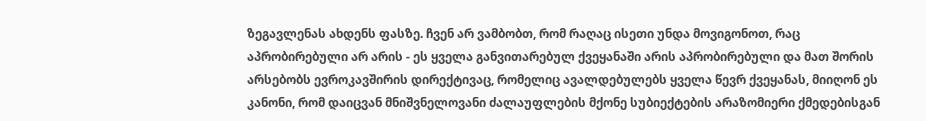ზეგავლენას ახდენს ფასზე. ჩვენ არ ვამბობთ, რომ რაღაც ისეთი უნდა მოვიგონოთ, რაც აპრობირებული არ არის - ეს ყველა განვითარებულ ქვეყანაში არის აპრობირებული და მათ შორის არსებობს ევროკავშირის დირექტივაც, რომელიც ავალდებულებს ყველა წევრ ქვეყანას, მიიღონ ეს კანონი, რომ დაიცვან მნიშვნელოვანი ძალაუფლების მქონე სუბიექტების არაზომიერი ქმედებისგან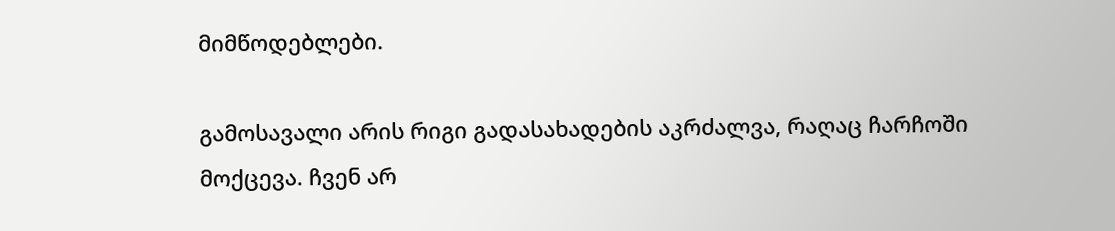მიმწოდებლები.

გამოსავალი არის რიგი გადასახადების აკრძალვა, რაღაც ჩარჩოში მოქცევა. ჩვენ არ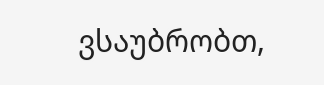ვსაუბრობთ,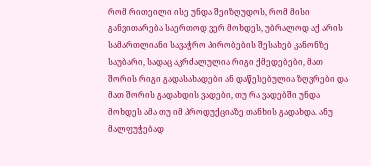რომ რითეილი ისე უნდა შეიზღუდოს, რომ მისი განვითარება საერთოდ ვერ მოხდეს, უბრალოდ აქ არის სამართლიანი სავაჭრო პირობების შესახებ კანონზე საუბარი, სადაც აკრძალულია რიგი ქმედებები, მათ შორის რიგი გადასახადები ან დაწესებულია ზღვრები და მათ შორის გადახდის ვადები, თუ რა ვადებში უნდა მოხდეს ამა თუ იმ პროდუქციაზე თანხის გადახდა. ანუ მალფუჭებად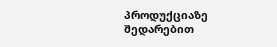პროდუქციაზე შედარებით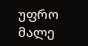უფრო მალე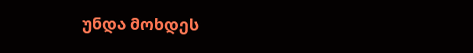უნდა მოხდეს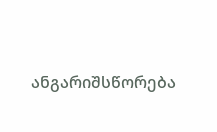ანგარიშსწორება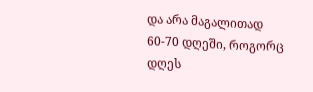და არა მაგალითად 60-70 დღეში, როგორც დღეს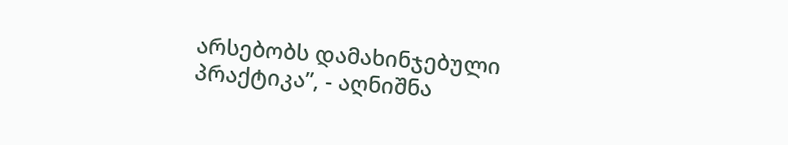არსებობს დამახინჯებული პრაქტიკა”, - აღნიშნა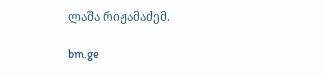ლაშა რიჟამაძემ.

bm.ge